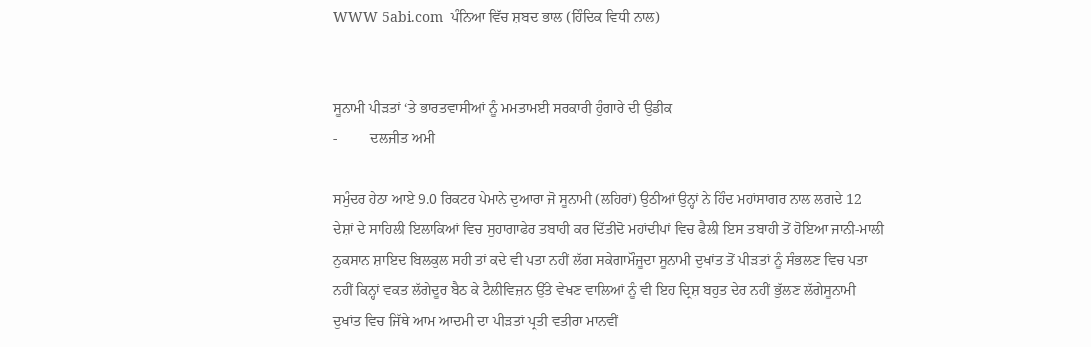WWW 5abi.com  ਪੰਨਿਆ ਵਿੱਚ ਸ਼ਬਦ ਭਾਲ (ਹਿੰਦਿਕ ਵਿਧੀ ਨਾਲ)


ਸੂਨਾਮੀ ਪੀੜਤਾਂ ‘ਤੇ ਭਾਰਤਵਾਸੀਆਂ ਨੂੰ ਮਮਤਾਮਈ ਸਰਕਾਰੀ ਹੁੰਗਾਰੇ ਦੀ ਉਡੀਕ
-         ਦਲਜੀਤ ਅਮੀ

ਸਮੁੰਦਰ ਹੇਠਾ ਆਏ 9.0 ਰਿਕਟਰ ਪੇਮਾਨੇ ਦੁਆਰਾ ਜੋ ਸੂਨਾਮੀ (ਲਹਿਰਾਂ) ਉਠੀਆਂ ਉਨ੍ਹਾਂ ਨੇ ਹਿੰਦ ਮਹਾਂਸਾਗਰ ਨਾਲ ਲਗਦੇ 12 ਦੇਸ਼ਾਂ ਦੇ ਸਾਹਿਲੀ ਇਲਾਕਿਆਂ ਵਿਚ ਸੁਹਾਗਾਫੇਰ ਤਬਾਹੀ ਕਰ ਦਿੱਤੀਦੋ ਮਹਾਂਦੀਪਾਂ ਵਿਚ ਫੈਲੀ ਇਸ ਤਬਾਹੀ ਤੋਂ ਹੋਇਆ ਜਾਨੀ-ਮਾਲੀ ਨੁਕਸਾਨ ਸ਼ਾਇਦ ਬਿਲਕੁਲ ਸਹੀ ਤਾਂ ਕਦੇ ਵੀ ਪਤਾ ਨਹੀਂ ਲੱਗ ਸਕੇਗਾਮੌਜੂਦਾ ਸੂਨਾਮੀ ਦੁਖਾਂਤ ਤੋਂ ਪੀੜਤਾਂ ਨੂੰ ਸੰਭਲਣ ਵਿਚ ਪਤਾ ਨਹੀਂ ਕਿਨ੍ਹਾਂ ਵਕਤ ਲੱਗੇਦੂਰ ਬੈਠ ਕੇ ਟੈਲੀਵਿਜ਼ਨ ਉੱਤੇ ਵੇਖਣ ਵਾਲਿਆਂ ਨੂੰ ਵੀ ਇਹ ਦ੍ਰਿਸ਼ ਬਹੁਤ ਦੇਰ ਨਹੀਂ ਭੁੱਲਣ ਲੱਗੇਸੂਨਾਮੀ ਦੁਖਾਂਤ ਵਿਚ ਜਿੱਥੇ ਆਮ ਆਦਮੀ ਦਾ ਪੀੜਤਾਂ ਪ੍ਰਤੀ ਵਤੀਰਾ ਮਾਨਵੀਂ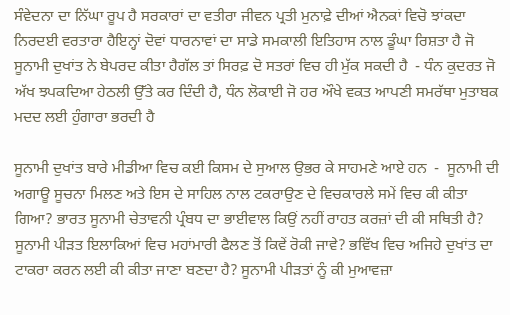ਸੰਵੇਦਨਾ ਦਾ ਨਿੱਘਾ ਰੂਪ ਹੈ ਸਰਕਾਰਾਂ ਦਾ ਵਤੀਰਾ ਜੀਵਨ ਪ੍ਰਤੀ ਮੁਨਾਫ਼ੇ ਦੀਆਂ ਐਨਕਾਂ ਵਿਚੋ ਝਾਂਕਦਾ ਨਿਰਦਈ ਵਰਤਾਰਾ ਹੈਇਨ੍ਹਾਂ ਦੋਵਾਂ ਧਾਰਨਾਵਾਂ ਦਾ ਸਾਡੇ ਸਮਕਾਲੀ ਇਤਿਹਾਸ ਨਾਲ ਡੂੰਘਾ ਰਿਸ਼ਤਾ ਹੈ ਜੋ ਸੂਨਾਮੀ ਦੁਖਾਂਤ ਨੇ ਬੇਪਰਦ ਕੀਤਾ ਹੈਗੱਲ ਤਾਂ ਸਿਰਫ਼ ਦੋ ਸਤਰਾਂ ਵਿਚ ਹੀ ਮੁੱਕ ਸਕਦੀ ਹੈ  - ਧੰਨ ਕੁਦਰਤ ਜੋ ਅੱਖ ਝਪਕਦਿਆ ਹੇਠਲੀ ਉੱਤੇ ਕਰ ਦਿੰਦੀ ਹੈ, ਧੰਨ ਲੋਕਾਈ ਜੋ ਹਰ ਔਖੇ ਵਕਤ ਆਪਣੀ ਸਮਰੱਥਾ ਮੁਤਾਬਕ ਮਦਦ ਲਈ ਹੁੰਗਾਰਾ ਭਰਦੀ ਹੈ

ਸੂਨਾਮੀ ਦੁਖਾਂਤ ਬਾਰੇ ਮੀਡੀਆ ਵਿਚ ਕਈ ਕਿਸਮ ਦੇ ਸੁਆਲ ਉਭਰ ਕੇ ਸਾਹਮਣੇ ਆਏ ਹਨ  -  ਸੂਨਾਮੀ ਦੀ ਅਗਾਊ ਸੂਚਨਾ ਮਿਲਣ ਅਤੇ ਇਸ ਦੇ ਸਾਹਿਲ ਨਾਲ ਟਕਰਾਉਣ ਦੇ ਵਿਚਕਾਰਲੇ ਸਮੇਂ ਵਿਚ ਕੀ ਕੀਤਾ ਗਿਆ? ਭਾਰਤ ਸੂਨਾਮੀ ਚੇਤਾਵਨੀ ਪ੍ਰੰਬਧ ਦਾ ਭਾਈਵਾਲ ਕਿਉਂ ਨਹੀਂ ਰਾਹਤ ਕਰਜ਼ਾਂ ਦੀ ਕੀ ਸਥਿਤੀ ਹੈ? ਸੂਨਾਮੀ ਪੀੜਤ ਇਲਾਕਿਆਂ ਵਿਚ ਮਹਾਂਮਾਰੀ ਫੈਲਣ ਤੋਂ ਕਿਵੇਂ ਰੋਕੀ ਜਾਵੇ? ਭਵਿੱਖ ਵਿਚ ਅਜਿਹੇ ਦੁਖਾਂਤ ਦਾ ਟਾਕਰਾ ਕਰਨ ਲਈ ਕੀ ਕੀਤਾ ਜਾਣਾ ਬਣਦਾ ਹੈ? ਸੂਨਾਮੀ ਪੀੜਤਾਂ ਨੂੰ ਕੀ ਮੁਆਵਜ਼ਾ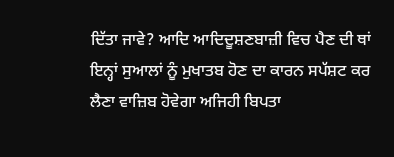ਦਿੱਤਾ ਜਾਵੇ? ਆਦਿ ਆਦਿਦੂਸ਼ਣਬਾਜ਼ੀ ਵਿਚ ਪੈਣ ਦੀ ਥਾਂ ਇਨ੍ਹਾਂ ਸੁਆਲਾਂ ਨੂੰ ਮੁਖਾਤਬ ਹੋਣ ਦਾ ਕਾਰਨ ਸਪੱਸ਼ਟ ਕਰ ਲੈਣਾ ਵਾਜ਼ਿਬ ਹੋਵੇਗਾ ਅਜਿਹੀ ਬਿਪਤਾ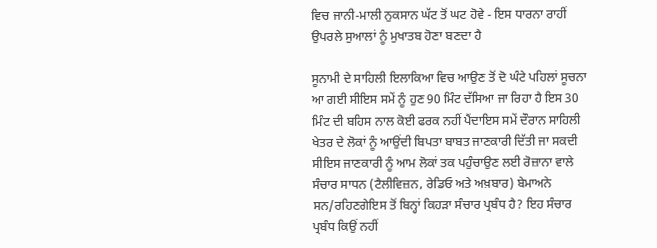ਵਿਚ ਜਾਨੀ-ਮਾਲੀ ਨੁਕਸਾਨ ਘੱਟ ਤੋਂ ਘਟ ਹੋਵੇ - ਇਸ ਧਾਰਨਾ ਰਾਹੀਂ ਉਪਰਲੇ ਸੁਆਲਾਂ ਨੂੰ ਮੁਖਾਤਬ ਹੋਣਾ ਬਣਦਾ ਹੈ

ਸੂਨਾਮੀ ਦੇ ਸਾਹਿਲੀ ਇਲਾਕਿਆ ਵਿਚ ਆਉਣ ਤੋਂ ਦੋ ਘੰਟੇ ਪਹਿਲਾਂ ਸੂਚਨਾ ਆ ਗਈ ਸੀਇਸ ਸਮੇਂ ਨੂੰ ਹੁਣ 90 ਮਿੰਟ ਦੱਸਿਆ ਜਾ ਰਿਹਾ ਹੈ ਇਸ 30 ਮਿੰਟ ਦੀ ਬਹਿਸ ਨਾਲ ਕੋਈ ਫਰਕ ਨਹੀਂ ਪੈਂਦਾਇਸ ਸਮੇਂ ਦੌਰਾਨ ਸਾਹਿਲੀ ਖੇਤਰ ਦੇ ਲੋਕਾਂ ਨੂੰ ਆਉਂਦੀ ਬਿਪਤਾ ਬਾਬਤ ਜਾਣਕਾਰੀ ਦਿੱਤੀ ਜਾ ਸਕਦੀ ਸੀਇਸ ਜਾਣਕਾਰੀ ਨੂੰ ਆਮ ਲੋਕਾਂ ਤਕ ਪਹੁੰਚਾਉਣ ਲਈ ਰੋਜ਼ਾਨਾ ਵਾਲੇ ਸੰਚਾਰ ਸਾਧਨ (ਟੈਲੀਵਿਜ਼ਨ, ਰੇਡਿਓ ਅਤੇ ਅਖ਼ਬਾਰ) ਬੇਮਾਅਨੇ ਸਨ/ਰਹਿਣਗੇਇਸ ਤੋਂ ਬਿਨ੍ਹਾਂ ਕਿਹੜਾ ਸੰਚਾਰ ਪ੍ਰਬੰਧ ਹੈ? ਇਹ ਸੰਚਾਰ ਪ੍ਰਬੰਧ ਕਿਉਂ ਨਹੀਂ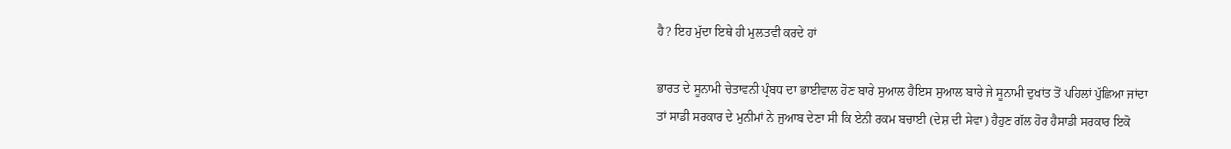ਹੈ? ਇਹ ਮੁੱਦਾ ਇਥੇ ਹੀ ਮੁਲਤਵੀ ਕਰਦੇ ਹਾਂ

ਭਾਰਤ ਦੇ ਸੂਨਾਮੀ ਚੇਤਾਵਨੀ ਪ੍ਰੰਬਧ ਦਾ ਭਾਈਵਾਲ ਹੋਣ ਬਾਰੇ ਸੁਆਲ ਹੈਇਸ ਸੁਆਲ ਬਾਰੇ ਜੇ ਸੂਨਾਮੀ ਦੁਖਾਂਤ ਤੋਂ ਪਹਿਲਾਂ ਪੁੱਛਿਆ ਜਾਂਦਾ ਤਾਂ ਸਾਡੀ ਸਰਕਾਰ ਦੇ ਮੁਨੀਮਾਂ ਨੇ ਜੁਆਬ ਦੇਣਾ ਸੀ ਕਿ ਏਨੀ ਰਕਮ ਬਚਾਈ (ਦੇਸ਼ ਦੀ ਸੇਵਾ) ਹੈਹੁਣ ਗੱਲ ਹੋਰ ਹੈਸਾਡੀ ਸਰਕਾਰ ਇਕੋ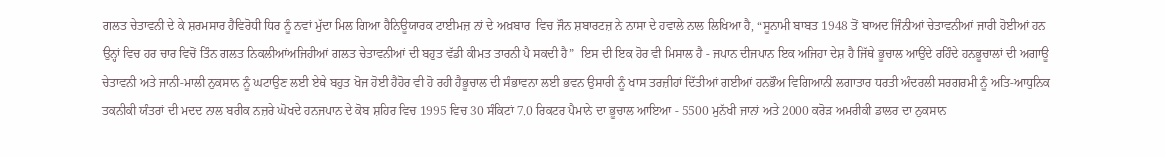ਗਲਤ ਚੇਤਾਵਨੀ ਦੇ ਕੇ ਸ਼ਰਮਸਾਰ ਹੈਵਿਰੋਧੀ ਧਿਰ ਨੂੰ ਨਵਾਂ ਮੁੱਦਾ ਮਿਲ ਗਿਆ ਹੈਨਿਊਯਾਰਕ ਟਾਈਮਜ਼ ਨਾਂ ਦੇ ਅਖ਼ਬਾਰ  ਵਿਚ ਜੌਨ ਸ਼ਬਾਰਟਜ਼ ਨੇ ਨਾਸਾ ਦੇ ਹਵਾਲੇ ਨਾਲ ਲਿਖਿਆ ਹੈ, “ਸੂਨਾਮੀ ਬਾਬਤ 1948 ਤੋਂ ਬਾਅਦ ਜਿੰਨੀਆਂ ਚੇਤਾਵਨੀਆਂ ਜਾਰੀ ਹੋਈਆਂ ਹਨ ਉਨ੍ਹਾਂ ਵਿਚ ਹਰ ਚਾਰ ਵਿਚੋਂ ਤਿੰਨ ਗਲਤ ਨਿਕਲੀਆਂਅਜਿਹੀਆਂ ਗਲਤ ਚੇਤਾਵਨੀਆਂ ਦੀ ਬਹੁਤ ਵੱਡੀ ਕੀਮਤ ਤਾਰਨੀ ਪੈ ਸਕਦੀ ਹੈ”  ਇਸ ਦੀ ਇਕ ਹੋਰ ਵੀ ਮਿਸਾਲ ਹੈ - ਜਪਾਨ ਦੀਜਪਾਨ ਇਕ ਅਜਿਹਾ ਦੇਸ਼ ਹੈ ਜਿੱਥੇ ਭੂਚਾਲ ਆਉਂਦੇ ਰਹਿੰਦੇ ਹਨਭੂਚਾਲਾਂ ਦੀ ਅਗਾਊ ਚੇਤਾਵਨੀ ਅਤੇ ਜਾਨੀ-ਮਾਲੀ ਨੁਕਸਾਨ ਨੂੰ ਘਟਾਉਣ ਲਈ ਏਥੇ ਬਹੁਤ ਖੋਜ ਹੋਈ ਹੈਹੋਰ ਵੀ ਹੋ ਰਹੀ ਹੈਭੂਚਾਲ ਦੀ ਸੰਭਾਵਨਾ ਲਈ ਭਵਨ ਉਸਾਰੀ ਨੂੰ ਖਾਸ ਤਰਜ਼ੀਹਾਂ ਦਿੱਤੀਆਂ ਗਈਆਂ ਹਨਭੌਅ ਵਿਗਿਆਨੀ ਲਗਾਤਾਰ ਧਰਤੀ ਅੰਦਰਲੀ ਸਰਗਰਮੀ ਨੂੰ ਅਤਿ-ਆਧੁਨਿਕ ਤਕਨੀਕੀ ਯੰਤਰਾਂ ਦੀ ਮਦਦ ਨਾਲ ਬਰੀਕ ਨਜ਼ਰੇ ਘੋਖਦੇ ਹਨਜਪਾਨ ਦੇ ਕੋਬ ਸ਼ਹਿਰ ਵਿਚ 1995 ਵਿਚ 30 ਸੰਕਿਟਾਂ 7.0 ਰਿਕਟਰ ਪੈਮਾਨੇ ਦਾ ਭੂਚਾਲ ਆਇਆ - 5500 ਮੁਨੱਖੀ ਜਾਨਾਂ ਅਤੇ 2000 ਕਰੋੜ ਅਮਰੀਕੀ ਡਾਲਰ ਦਾ ਨੁਕਸਾਨ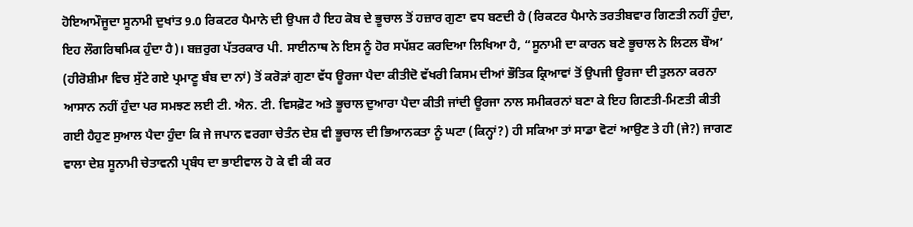ਹੋਇਆਮੌਜੂਦਾ ਸੂਨਾਮੀ ਦੁਖਾਂਤ 9.0 ਰਿਕਟਰ ਪੈਮਾਨੇ ਦੀ ਉਪਜ ਹੈ ਇਹ ਕੋਬ ਦੇ ਭੂਚਾਲ ਤੋਂ ਹਜ਼ਾਰ ਗੁਣਾ ਵਧ ਬਣਦੀ ਹੈ (ਰਿਕਟਰ ਪੈਮਾਨੇ ਤਰਤੀਬਵਾਰ ਗਿਣਤੀ ਨਹੀਂ ਹੁੰਦਾ, ਇਹ ਲੌਗਰਿਥਮਿਕ ਹੁੰਦਾ ਹੈ)। ਬਜ਼ਰੁਗ ਪੱਤਰਕਾਰ ਪੀ. ਸਾਈਨਾਥ ਨੇ ਇਸ ਨੂੰ ਹੋਰ ਸਪੱਸ਼ਟ ਕਰਦਿਆ ਲਿਖਿਆ ਹੈ, “ਸੂਨਾਮੀ ਦਾ ਕਾਰਨ ਬਣੇ ਭੂਚਾਲ ਨੇ ਲਿਟਲ ਬੌਅ’ (ਹੀਰੋਸ਼ੀਮਾ ਵਿਚ ਸੁੱਟੇ ਗਏ ਪ੍ਰਮਾਣੂ ਬੰਬ ਦਾ ਨਾਂ) ਤੋਂ ਕਰੋੜਾਂ ਗੁਣਾ ਵੱਧ ਊਰਜਾ ਪੈਦਾ ਕੀਤੀਦੋ ਵੱਖਰੀ ਕਿਸਮ ਦੀਆਂ ਭੌਤਿਕ ਕ੍ਰਿਆਵਾਂ ਤੋਂ ਉਪਜੀ ਊਰਜਾ ਦੀ ਤੁਲਨਾ ਕਰਨਾ ਆਸਾਨ ਨਹੀਂ ਹੁੰਦਾ ਪਰ ਸਮਝਣ ਲਈ ਟੀ. ਐਨ. ਟੀ. ਵਿਸਫ਼ੋਟ ਅਤੇ ਭੂਚਾਲ ਦੁਆਰਾ ਪੈਦਾ ਕੀਤੀ ਜਾਂਦੀ ਊਰਜਾ ਨਾਲ ਸਮੀਕਰਨਾਂ ਬਣਾ ਕੇ ਇਹ ਗਿਣਤੀ-ਮਿਣਤੀ ਕੀਤੀ ਗਈ ਹੈਹੁਣ ਸੁਆਲ ਪੈਦਾ ਹੁੰਦਾ ਕਿ ਜੇ ਜਪਾਨ ਵਰਗਾ ਚੇਤੰਨ ਦੇਸ਼ ਵੀ ਭੂਚਾਲ ਦੀ ਭਿਆਨਕਤਾ ਨੂੰ ਘਟਾ (ਕਿਨ੍ਹਾਂ?) ਹੀ ਸਕਿਆ ਤਾਂ ਸਾਡਾ ਵੋਟਾਂ ਆਉਣ ਤੇ ਹੀ (ਜੇ?) ਜਾਗਣ ਵਾਲਾ ਦੇਸ਼ ਸੂਨਾਮੀ ਚੇਤਾਵਨੀ ਪ੍ਰਬੰਧ ਦਾ ਭਾਈਵਾਲ ਹੋ ਕੇ ਵੀ ਕੀ ਕਰ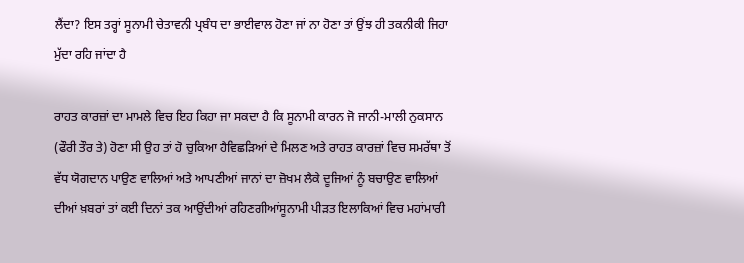ਲੈਂਦਾ? ਇਸ ਤਰ੍ਹਾਂ ਸੂਨਾਮੀ ਚੇਤਾਵਨੀ ਪ੍ਰਬੰਧ ਦਾ ਭਾਈਵਾਲ ਹੋਣਾ ਜਾਂ ਨਾ ਹੋਣਾ ਤਾਂ ਉਂਝ ਹੀ ਤਕਨੀਕੀ ਜਿਹਾ ਮੁੱਦਾ ਰਹਿ ਜਾਂਦਾ ਹੈ

ਰਾਹਤ ਕਾਰਜ਼ਾਂ ਦਾ ਮਾਮਲੇ ਵਿਚ ਇਹ ਕਿਹਾ ਜਾ ਸਕਦਾ ਹੈ ਕਿ ਸੂਨਾਮੀ ਕਾਰਨ ਜੋ ਜਾਨੀ-ਮਾਲੀ ਨੁਕਸਾਨ (ਫੌਰੀ ਤੌਰ ਤੇ) ਹੋਣਾ ਸੀ ਉਹ ਤਾਂ ਹੋ ਚੁਕਿਆ ਹੈਵਿਛੜਿਆਂ ਦੇ ਮਿਲਣ ਅਤੇ ਰਾਹਤ ਕਾਰਜ਼ਾਂ ਵਿਚ ਸਮਰੱਥਾ ਤੋਂ ਵੱਧ ਯੋਗਦਾਨ ਪਾਉਣ ਵਾਲਿਆਂ ਅਤੇ ਆਪਣੀਆਂ ਜਾਨਾਂ ਦਾ ਜ਼ੋਖਮ ਲੈਕੇ ਦੂਜਿਆਂ ਨੂੰ ਬਚਾਉਣ ਵਾਲਿਆਂ ਦੀਆਂ ਖ਼ਬਰਾਂ ਤਾਂ ਕਈ ਦਿਨਾਂ ਤਕ ਆਉਂਦੀਆਂ ਰਹਿਣਗੀਆਂਸੂਨਾਮੀ ਪੀੜਤ ਇਲਾਕਿਆਂ ਵਿਚ ਮਹਾਂਮਾਰੀ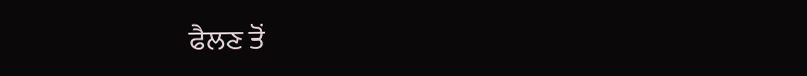ਫੈਲਣ ਤੋਂ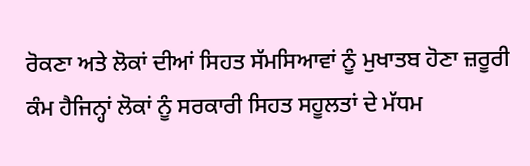ਰੋਕਣਾ ਅਤੇ ਲੋਕਾਂ ਦੀਆਂ ਸਿਹਤ ਸੱਮਸਿਆਵਾਂ ਨੂੰ ਮੁਖਾਤਬ ਹੋਣਾ ਜ਼ਰੂਰੀ ਕੰਮ ਹੈਜਿਨ੍ਹਾਂ ਲੋਕਾਂ ਨੂੰ ਸਰਕਾਰੀ ਸਿਹਤ ਸਹੂਲਤਾਂ ਦੇ ਮੱਧਮ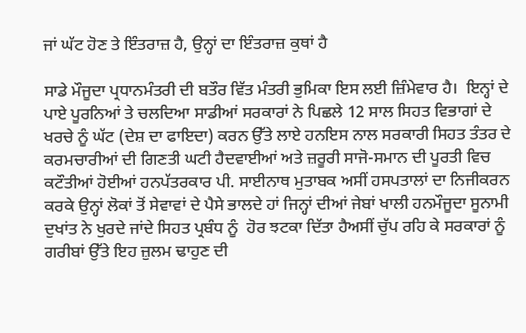ਜਾਂ ਘੱਟ ਹੋਣ ਤੇ ਇੰਤਰਾਜ਼ ਹੈ, ਉਨ੍ਹਾਂ ਦਾ ਇੰਤਰਾਜ਼ ਕੁਥਾਂ ਹੈ

ਸਾਡੇ ਮੌਜੂਦਾ ਪ੍ਰਧਾਨਮੰਤਰੀ ਦੀ ਬਤੌਰ ਵਿੱਤ ਮੰਤਰੀ ਭੁਮਿਕਾ ਇਸ ਲਈ ਜ਼ਿੰਮੇਵਾਰ ਹੈ।  ਇਨ੍ਹਾਂ ਦੇ ਪਾਏ ਪੂਰਨਿਆਂ ਤੇ ਚਲਦਿਆ ਸਾਡੀਆਂ ਸਰਕਾਰਾਂ ਨੇ ਪਿਛਲੇ 12 ਸਾਲ ਸਿਹਤ ਵਿਭਾਗਾਂ ਦੇ ਖਰਚੇ ਨੂੰ ਘੱਟ (ਦੇਸ਼ ਦਾ ਫਾਇਦਾ) ਕਰਨ ਉੱਤੇ ਲਾਏ ਹਨਇਸ ਨਾਲ ਸਰਕਾਰੀ ਸਿਹਤ ਤੰਤਰ ਦੇ ਕਰਮਚਾਰੀਆਂ ਦੀ ਗਿਣਤੀ ਘਟੀ ਹੈਦਵਾਈਆਂ ਅਤੇ ਜ਼ਰੂਰੀ ਸਾਜੋ-ਸਮਾਨ ਦੀ ਪੂਰਤੀ ਵਿਚ ਕਟੌਤੀਆਂ ਹੋਈਆਂ ਹਨਪੱਤਰਕਾਰ ਪੀ. ਸਾਈਨਾਥ ਮੁਤਾਬਕ ਅਸੀਂ ਹਸਪਤਾਲਾਂ ਦਾ ਨਿਜੀਕਰਨ ਕਰਕੇ ਉਨ੍ਹਾਂ ਲੋਕਾਂ ਤੋਂ ਸੇਵਾਵਾਂ ਦੇ ਪੈਸੇ ਭਾਲਦੇ ਹਾਂ ਜਿਨ੍ਹਾਂ ਦੀਆਂ ਜੇਬਾਂ ਖਾਲੀ ਹਨਮੌਜੂਦਾ ਸੂਨਾਮੀ ਦੁਖਾਂਤ ਨੇ ਖੁਰਦੇ ਜਾਂਦੇ ਸਿਹਤ ਪ੍ਰਬੰਧ ਨੂੰ  ਹੋਰ ਝਟਕਾ ਦਿੱਤਾ ਹੈਅਸੀਂ ਚੁੱਪ ਰਹਿ ਕੇ ਸਰਕਾਰਾਂ ਨੂੰ ਗਰੀਬਾਂ ਉੱਤੇ ਇਹ ਜ਼ੁਲਮ ਢਾਹੁਣ ਦੀ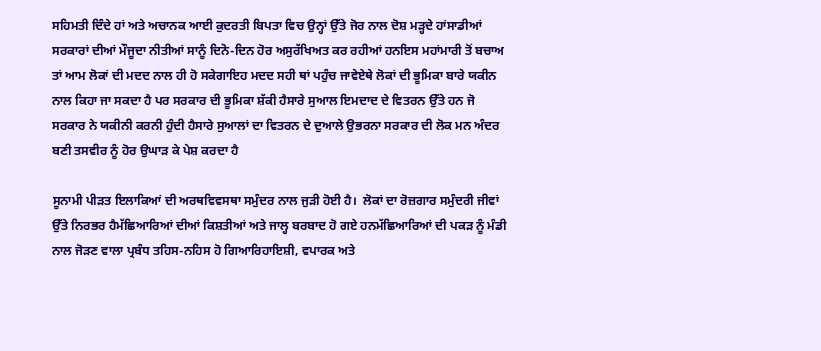ਸਹਿਮਤੀ ਦਿੰਦੇ ਹਾਂ ਅਤੇ ਅਚਾਨਕ ਆਈ ਕੁਦਰਤੀ ਬਿਪਤਾ ਵਿਚ ਉਨ੍ਹਾਂ ਉੱਤੇ ਜੋਰ ਨਾਲ ਦੋਸ਼ ਮੜ੍ਹਦੇ ਹਾਂਸਾਡੀਆਂ ਸਰਕਾਰਾਂ ਦੀਆਂ ਮੌਜੂਦਾ ਨੀਤੀਆਂ ਸਾਨੂੰ ਦਿਨੋ-ਦਿਨ ਹੋਰ ਅਸੁਰੱਖਿਅਤ ਕਰ ਰਹੀਆਂ ਹਨਇਸ ਮਹਾਂਮਾਰੀ ਤੋਂ ਬਚਾਅ ਤਾਂ ਆਮ ਲੋਕਾਂ ਦੀ ਮਦਦ ਨਾਲ ਹੀ ਹੋ ਸਕੇਗਾਇਹ ਮਦਦ ਸਹੀ ਥਾਂ ਪਹੁੰਚ ਜਾਵੇਏਥੇ ਲੋਕਾਂ ਦੀ ਭੂਮਿਕਾ ਬਾਰੇ ਯਕੀਨ ਨਾਲ ਕਿਹਾ ਜਾ ਸਕਦਾ ਹੈ ਪਰ ਸਰਕਾਰ ਦੀ ਭੂਮਿਕਾ ਸ਼ੱਕੀ ਹੈਸਾਰੇ ਸੁਆਲ ਇਮਦਾਦ ਦੇ ਵਿਤਰਨ ਉੱਤੇ ਹਨ ਜੋ ਸਰਕਾਰ ਨੇ ਯਕੀਨੀ ਕਰਨੀ ਹੁੰਦੀ ਹੈਸਾਰੇ ਸੁਆਲਾਂ ਦਾ ਵਿਤਰਨ ਦੇ ਦੁਆਲੇ ਉਭਰਨਾ ਸਰਕਾਰ ਦੀ ਲੋਕ ਮਨ ਅੰਦਰ ਬਣੀ ਤਸਵੀਰ ਨੂੰ ਹੋਰ ਉਘਾੜ ਕੇ ਪੇਸ਼ ਕਰਦਾ ਹੈ

ਸੂਨਾਮੀ ਪੀੜਤ ਇਲਾਕਿਆਂ ਦੀ ਅਰਥਵਿਵਸਥਾ ਸਮੁੰਦਰ ਨਾਲ ਜੁੜੀ ਹੋਈ ਹੈ।  ਲੋਕਾਂ ਦਾ ਰੋਜ਼ਗਾਰ ਸਮੁੰਦਰੀ ਜੀਵਾਂ ਉੱਤੇ ਨਿਰਭਰ ਹੈਮੱਛਿਆਰਿਆਂ ਦੀਆਂ ਕਿਸ਼ਤੀਆਂ ਅਤੇ ਜਾਲ੍ਹ ਬਰਬਾਦ ਹੋ ਗਏ ਹਨਮੱਛਿਆਰਿਆਂ ਦੀ ਪਕੜ ਨੂੰ ਮੰਡੀ ਨਾਲ ਜੋੜਣ ਵਾਲਾ ਪ੍ਰਬੰਧ ਤਹਿਸ-ਨਹਿਸ ਹੋ ਗਿਆਰਿਹਾਇਸ਼ੀ, ਵਪਾਰਕ ਅਤੇ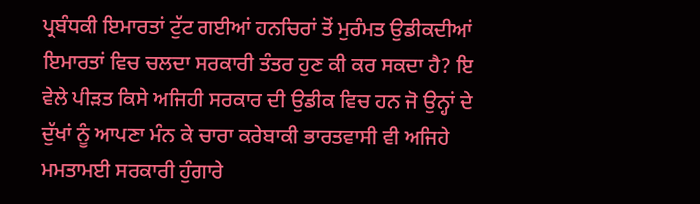ਪ੍ਰਬੰਧਕੀ ਇਮਾਰਤਾਂ ਟੁੱਟ ਗਈਆਂ ਹਨਚਿਰਾਂ ਤੋਂ ਮੁਰੰਮਤ ਉਡੀਕਦੀਆਂ ਇਮਾਰਤਾਂ ਵਿਚ ਚਲਦਾ ਸਰਕਾਰੀ ਤੰਤਰ ਹੁਣ ਕੀ ਕਰ ਸਕਦਾ ਹੈ? ਇ ਵੇਲੇ ਪੀੜਤ ਕਿਸੇ ਅਜਿਹੀ ਸਰਕਾਰ ਦੀ ਉਡੀਕ ਵਿਚ ਹਨ ਜੋ ਉਨ੍ਹਾਂ ਦੇ ਦੁੱਖਾਂ ਨੂੰ ਆਪਣਾ ਮੰਨ ਕੇ ਚਾਰਾ ਕਰੇਬਾਕੀ ਭਾਰਤਵਾਸੀ ਵੀ ਅਜਿਹੇ ਮਮਤਾਮਈ ਸਰਕਾਰੀ ਹੁੰਗਾਰੇ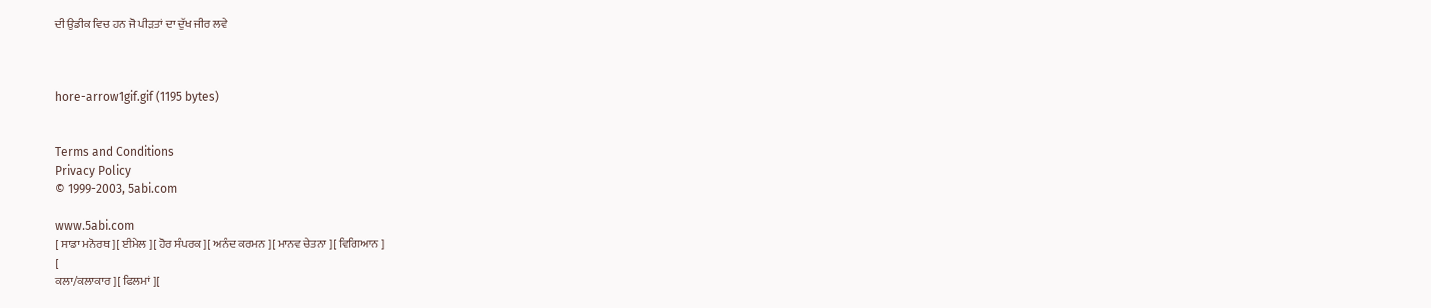ਦੀ ਉਡੀਕ ਵਿਚ ਹਨ ਜੋ ਪੀੜਤਾਂ ਦਾ ਦੁੱਖ ਜੀਰ ਲਵੇ



hore-arrow1gif.gif (1195 bytes)


Terms and Conditions
Privacy Policy
© 1999-2003, 5abi.com

www.5abi.com
[ ਸਾਡਾ ਮਨੋਰਥ ][ ਈਮੇਲ ][ ਹੋਰ ਸੰਪਰਕ ][ ਅਨੰਦ ਕਰਮਨ ][ ਮਾਨਵ ਚੇਤਨਾ ][ ਵਿਗਿਆਨ ]
[
ਕਲਾ/ਕਲਾਕਾਰ ][ ਫਿਲਮਾਂ ][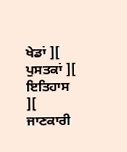ਖੇਡਾਂ ][ ਪੁਸਤਕਾਂ ][ ਇਤਿਹਾਸ ][ ਜਾਣਕਾਰੀ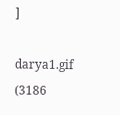]

darya1.gif (3186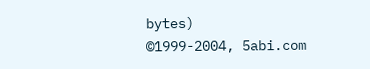bytes)
©1999-2004, 5abi.com